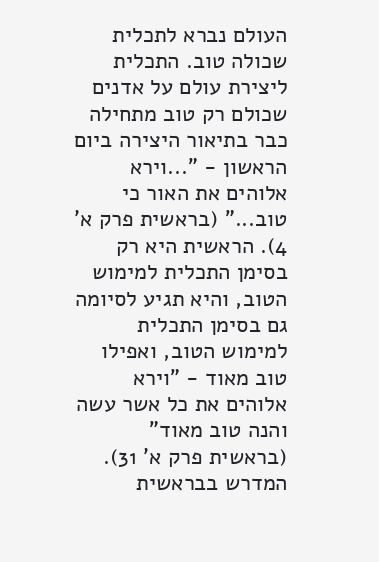העולם נברא לתכלית שכולה טוב. התכלית ליצירת עולם על אדנים שכולם רק טוב מתחילה כבר בתיאור היצירה ביום הראשון - "...וירא אלוהים את האור כי טוב..." (בראשית פרק א' 4). הראשית היא רק בסימן התכלית למימוש הטוב, והיא תגיע לסיומה גם בסימן התכלית למימוש הטוב, ואפילו טוב מאוד - "וירא אלוהים את כל אשר עשה והנה טוב מאוד" (בראשית פרק א' 31).
המדרש בבראשית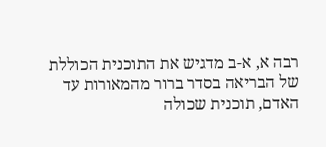רבה א, א-ב מדגיש את התוכנית הכוללת של הבריאה בסדר ברור מהמאורות עד האדם, תוכנית שכולה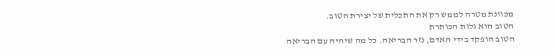מכוונת מטרה לממש רק את התכלית של יצירת הטוב.
הטוב הוא גלות הכותרת
הטוב הופקד בידי האדם, נזר הבריאה. כל מה שיהיה עם הבריאה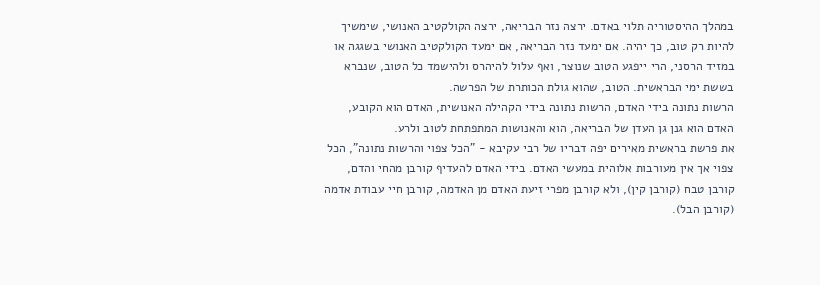במהלך ההיסטוריה תלוי באדם. ירצה נזר הבריאה, ירצה הקולקטיב האנושי, שימשיך להיות רק טוב, כך יהיה. אם ימעד נזר הבריאה, אם ימעד הקולקטיב האנושי בשגגה או במזיד הרסני, הרי ייפגע הטוב שנוצר, ואף עלול להיהרס ולהישמד כל הטוב, שנברא בששת ימי הבראשית. הטוב, שהוא גולת הכותרת של הפרשה.
הרשות נתונה בידי האדם, הרשות נתונה בידי הקהילה האנושית, האדם הוא הקובע, האדם הוא גנן גן העדן של הבריאה, הוא והאנושות המתפתחת לטוב ולרע.
את פרשת בראשית מאירים יפה דבריו של רבי עקיבא - "הכל צפוי והרשות נתונה", הכל צפוי אך אין מעורבות אלוהית במעשי האדם. בידי האדם להעדיף קורבן מהחי והדם, קורבן טבח (קורבן קין), ולא קורבן מפרי זיעת האדם מן האדמה, קורבן חיי עבודת אדמה (קורבן הבל).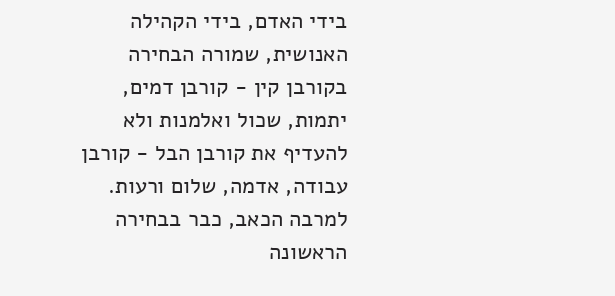בידי האדם, בידי הקהילה האנושית, שמורה הבחירה בקורבן קין - קורבן דמים, יתמות, שכול ואלמנות ולא להעדיף את קורבן הבל - קורבן עבודה, אדמה, שלום ורעות.
למרבה הכאב, כבר בבחירה הראשונה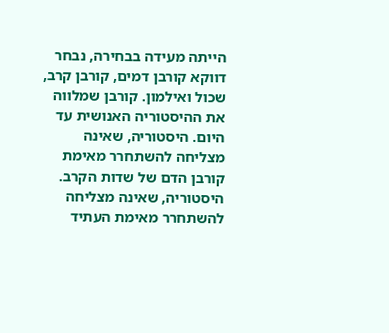הייתה מעידה בבחירה, נבחר דווקא קורבן דמים, קורבן קרב, שכול ואילמון. קורבן שמלווה את ההיסטוריה האנושית עד היום. היסטוריה, שאינה מצליחה להשתחרר מאימת קורבן הדם של שדות הקרב. היסטוריה, שאינה מצליחה להשתחרר מאימת העתיד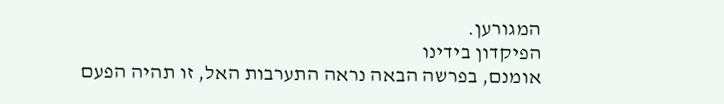המגורען.
הפיקדון בידינו
אומנם, בפרשה הבאה נראה התערבות האל, זו תהיה הפעם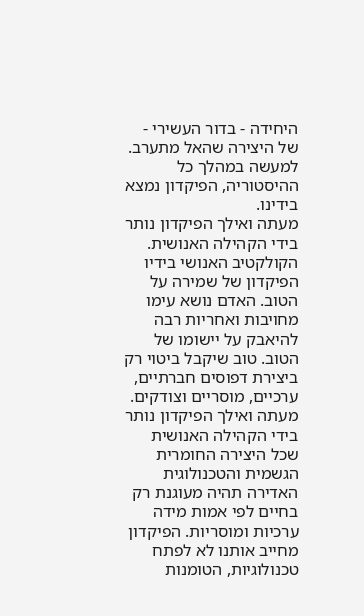היחידה - בדור העשירי - של היצירה שהאל מתערב. למעשה במהלך כל ההיסטוריה, הפיקדון נמצא בידינו.
מעתה ואילך הפיקדון נותר בידי הקהילה האנושית. הקולקטיב האנושי בידיו הפיקדון של שמירה על הטוב. האדם נושא עימו מחויבות ואחריות רבה להיאבק על יישומו של הטוב. טוב שיקבל ביטוי רק ביצירת דפוסים חברתיים, ערכיים, מוסריים וצודקים.
מעתה ואילך הפיקדון נותר בידי הקהילה האנושית שכל היצירה החומרית הגשמית והטכנולוגית האדירה תהיה מעוגנת רק בחיים לפי אמות מידה ערכיות ומוסריות. הפיקדון מחייב אותנו לא לפתח טכנולוגיות, הטומנות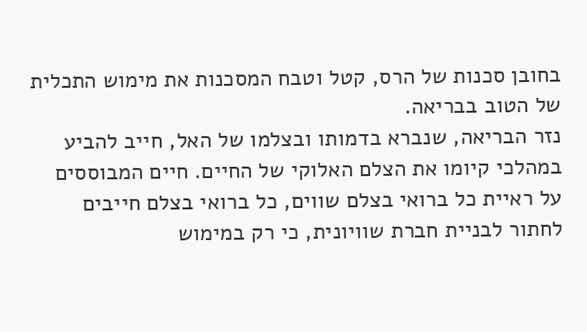בחובן סכנות של הרס, קטל וטבח המסכנות את מימוש התכלית של הטוב בבריאה.
נזר הבריאה, שנברא בדמותו ובצלמו של האל, חייב להביע במהלכי קיומו את הצלם האלוקי של החיים. חיים המבוססים על ראיית כל ברואי בצלם שווים, כל ברואי בצלם חייבים לחתור לבניית חברת שוויונית, כי רק במימוש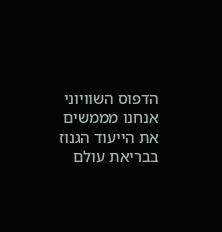הדפוס השוויוני אנחנו מממשים את הייעוד הגנוז בבריאת עולם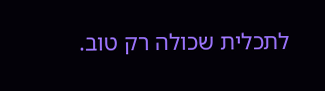לתכלית שכולה רק טוב.